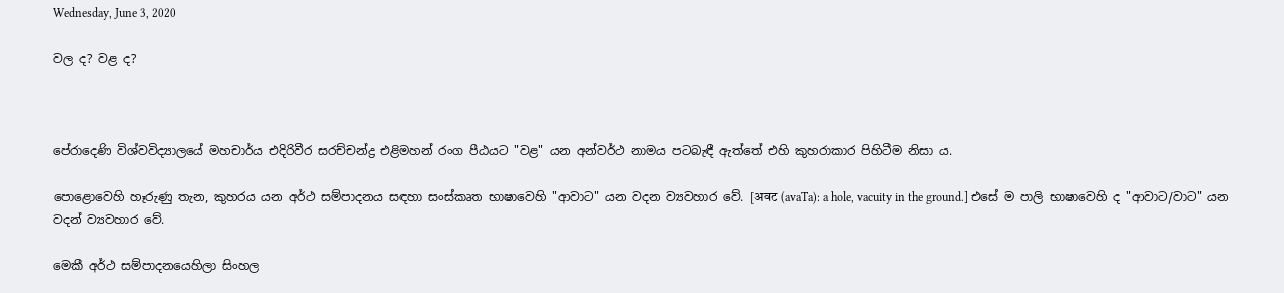Wednesday, June 3, 2020

වල ද? වළ ද?



පේරාදෙණි විශ්වවිද්‍යාලයේ මහචාර්ය එදිරිවීර සරච්චන්ද්‍ර එළිමහන් රංග පීඨයට "වළ" යන අන්වර්ථ නාමය පටබැඳී ඇත්තේ එහි කුහරාකාර පිහිටීම නිසා ය.

පොළොවෙහි හෑරුණු තැන, කුහරය යන අර්ථ සම්පාදනය සඳහා සංස්කෘත භාෂාවෙහි "ආවාට" යන වදන ව්‍යවහාර වේ. [अवट (avaTa): a hole, vacuity in the ground.] එසේ ම පාලි භාෂාවෙහි ද "ආවාට/වාට" යන වදන් ව්‍යවහාර වේ.

මෙකී අර්ථ සම්පාදනයෙහිලා සිංහල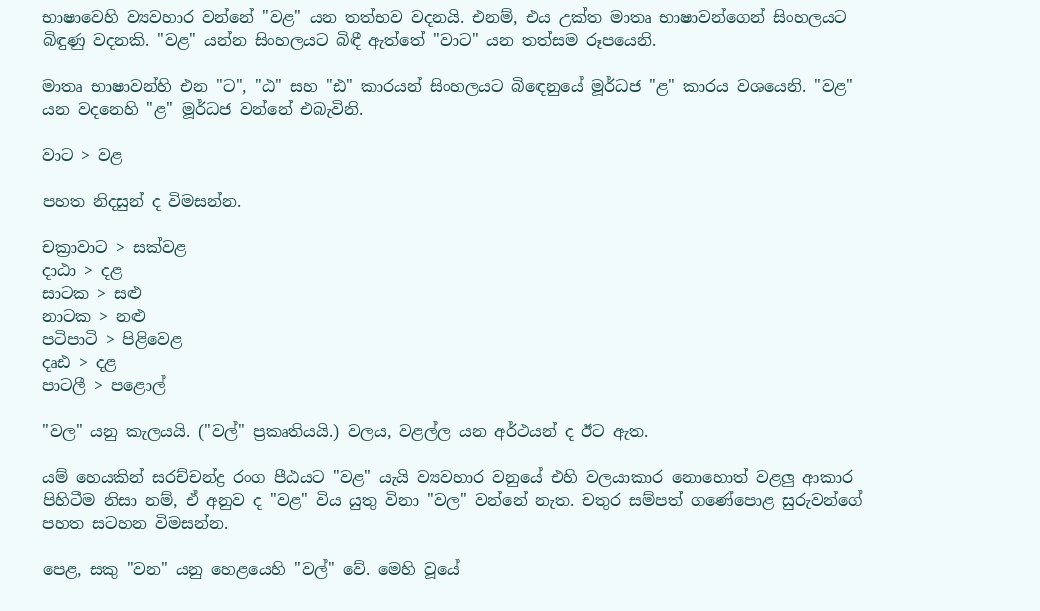භාෂාවෙහි ව්‍යවහාර වන්නේ "වළ" යන තත්භව වදනයි. එනම්, එය උක්ත මාතෘ භාෂාවන්ගෙන් සිංහලයට බිඳුණු වදනකි. "වළ" යන්න සිංහලයට බිඳී ඇත්තේ "වාට" යන තත්සම රූපයෙනි.

මාතෘ භාෂාවන්හි එන "ට", "ඨ" සහ "ඪ" කාරයන් සිංහලයට බිඳෙනුයේ මූර්ධජ "ළ" කාරය වශයෙනි. "වළ" යන වදනෙහි "ළ" මූර්ධජ වන්නේ එබැවිනි.

වාට > වළ

පහත නිදසුන් ද විමසන්න.

චක්‍රාවාට > සක්වළ
දාඨා > දළ
සාටක > සළු
නාටක > නළු
පටිපාටි > පිළිවෙළ
දෘඪ > දළ
පාටලී > පළොල්

"වල" යනු කැලයයි. ("වල්" ප්‍රකෘතියයි.) වලය, වළල්ල යන අර්ථයන් ද ඊට ඇත.

යම් හෙයකින් සරච්චන්ද්‍ර රංග පීඨයට "වළ" යැයි ව්‍යවහාර වනුයේ එහි වලයාකාර නොහොත් වළලු ආකාර පිහිටීම නිසා නම්, ඒ අනුව ද "වළ" විය යුතු විනා "වල" වන්නේ නැත. චතුර සම්පත් ගණේ‍පොළ සුරුවන්ගේ පහත සටහන විමසන්න.

පෙළ, සකු "වන" යනු හෙළයෙහි "වල්" වේ. මෙහි වූයේ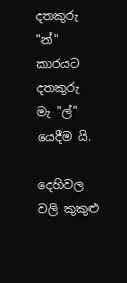දතකුරු "න්" කාරයට දතකුරු මැ "ල්" යෙදීම යි.

දෙහිවල
වලි කුකුළු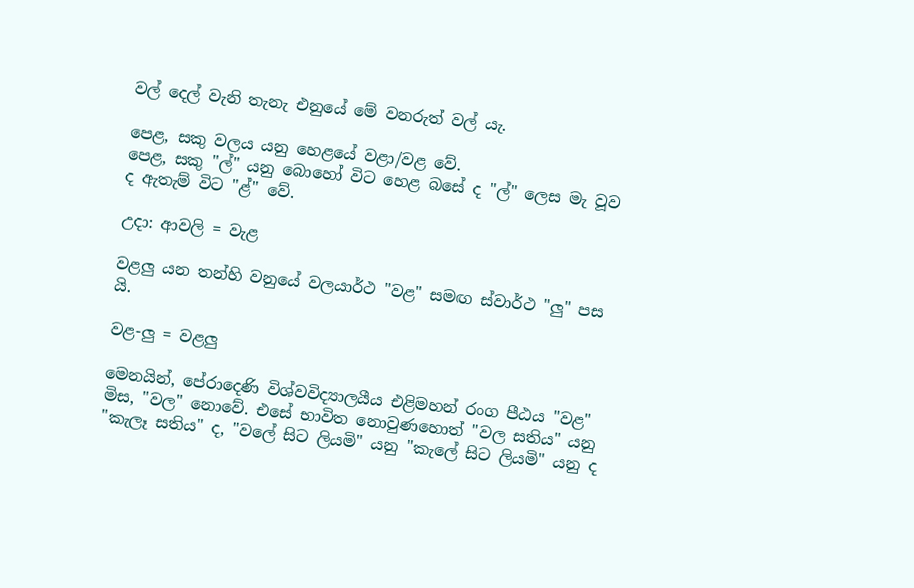වල් දෙල් වැනි තැනැ එනුයේ මේ වනරුත් වල් යැ.

පෙළ, සකු වලය යනු හෙළයේ වළා/වළ වේ.
පෙළ, සකු "ල්" යනු බොහෝ විට හෙළ බසේ ද "ල්" ලෙස මැ වූව ද ඇතැම් විට "ළ්" වේ.

උදා: ආවලි = වැළ

වළලු යන තන්හි වනුයේ වලයාර්ථ "වළ" සමඟ ස්වාර්ථ "ලු" පස යි.

වළ-ලු = වළලු

මෙනයින්, පේරාදෙණි විශ්වවිද්‍යාලයීය එළිමහන් රංග පීඨය "වළ" මිස, "වල" නොවේ. එසේ භාවිත නොවුණහොත් "වල සතිය" යනු "කැලෑ සතිය" ද, "වලේ සිට ලියමි" යනු "කැලේ සිට ලියමි" යනු ද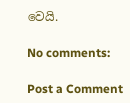වෙයි.

No comments:

Post a Comment